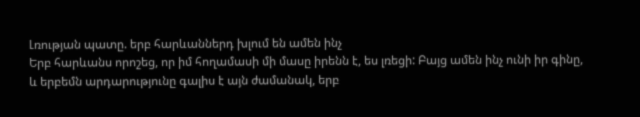Լռության պատը. երբ հարևաններդ խլում են ամեն ինչ
Երբ հարևանս որոշեց, որ իմ հողամասի մի մասը իրենն է, ես լռեցի: Բայց ամեն ինչ ունի իր գինը, և երբեմն արդարությունը գալիս է այն ժամանակ, երբ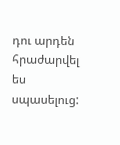դու արդեն հրաժարվել ես սպասելուց: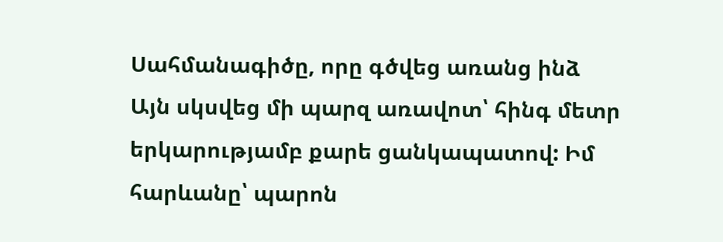Սահմանագիծը, որը գծվեց առանց ինձ
Այն սկսվեց մի պարզ առավոտ՝ հինգ մետր երկարությամբ քարե ցանկապատով: Իմ հարևանը՝ պարոն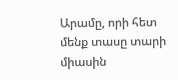Արամը, որի հետ մենք տասը տարի միասին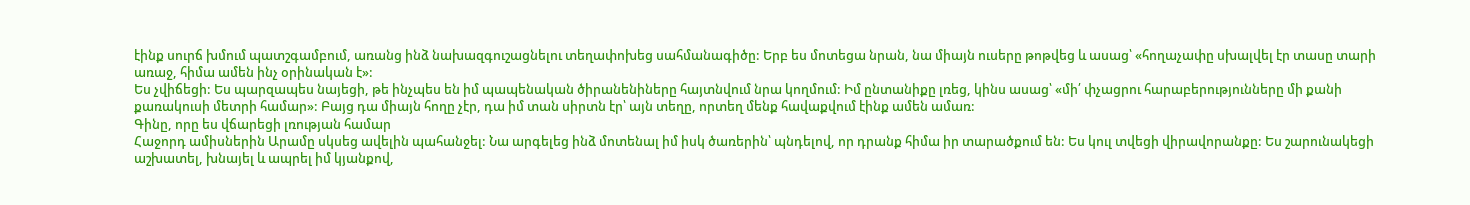էինք սուրճ խմում պատշգամբում, առանց ինձ նախազգուշացնելու տեղափոխեց սահմանագիծը: Երբ ես մոտեցա նրան, նա միայն ուսերը թոթվեց և ասաց՝ «հողաչափը սխալվել էր տասը տարի առաջ, հիմա ամեն ինչ օրինական է»:
Ես չվիճեցի: Ես պարզապես նայեցի, թե ինչպես են իմ պապենական ծիրանենիները հայտնվում նրա կողմում: Իմ ընտանիքը լռեց, կինս ասաց՝ «մի՛ փչացրու հարաբերությունները մի քանի քառակուսի մետրի համար»: Բայց դա միայն հողը չէր, դա իմ տան սիրտն էր՝ այն տեղը, որտեղ մենք հավաքվում էինք ամեն ամառ:
Գինը, որը ես վճարեցի լռության համար
Հաջորդ ամիսներին Արամը սկսեց ավելին պահանջել: Նա արգելեց ինձ մոտենալ իմ իսկ ծառերին՝ պնդելով, որ դրանք հիմա իր տարածքում են: Ես կուլ տվեցի վիրավորանքը: Ես շարունակեցի աշխատել, խնայել և ապրել իմ կյանքով,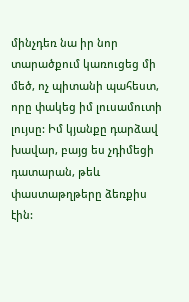մինչդեռ նա իր նոր տարածքում կառուցեց մի մեծ, ոչ պիտանի պահեստ, որը փակեց իմ լուսամուտի լույսը: Իմ կյանքը դարձավ խավար, բայց ես չդիմեցի դատարան, թեև փաստաթղթերը ձեռքիս էին: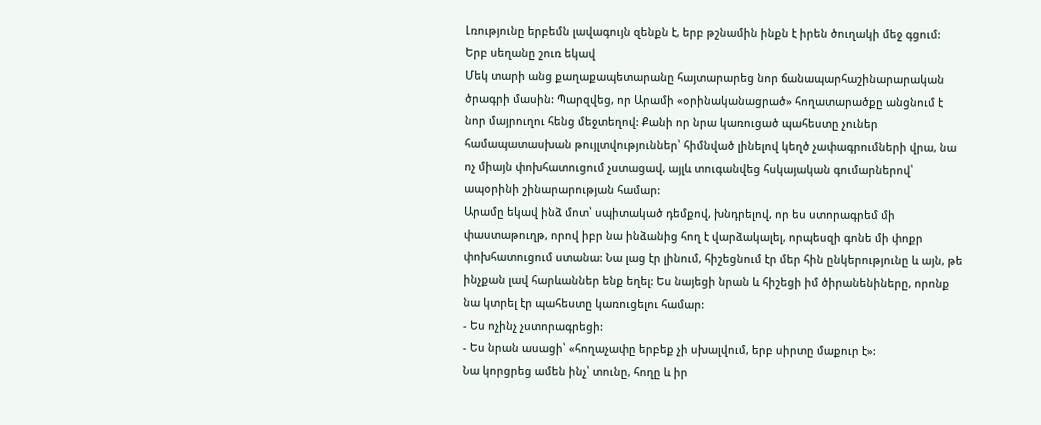Լռությունը երբեմն լավագույն զենքն է, երբ թշնամին ինքն է իրեն ծուղակի մեջ գցում:
Երբ սեղանը շուռ եկավ
Մեկ տարի անց քաղաքապետարանը հայտարարեց նոր ճանապարհաշինարարական ծրագրի մասին: Պարզվեց, որ Արամի «օրինականացրած» հողատարածքը անցնում է նոր մայրուղու հենց մեջտեղով: Քանի որ նրա կառուցած պահեստը չուներ համապատասխան թույլտվություններ՝ հիմնված լինելով կեղծ չափագրումների վրա, նա ոչ միայն փոխհատուցում չստացավ, այլև տուգանվեց հսկայական գումարներով՝ ապօրինի շինարարության համար:
Արամը եկավ ինձ մոտ՝ սպիտակած դեմքով, խնդրելով, որ ես ստորագրեմ մի փաստաթուղթ, որով իբր նա ինձանից հող է վարձակալել, որպեսզի գոնե մի փոքր փոխհատուցում ստանա: Նա լաց էր լինում, հիշեցնում էր մեր հին ընկերությունը և այն, թե ինչքան լավ հարևաններ ենք եղել: Ես նայեցի նրան և հիշեցի իմ ծիրանենիները, որոնք նա կտրել էր պահեստը կառուցելու համար:
- Ես ոչինչ չստորագրեցի:
- Ես նրան ասացի՝ «հողաչափը երբեք չի սխալվում, երբ սիրտը մաքուր է»:
Նա կորցրեց ամեն ինչ՝ տունը, հողը և իր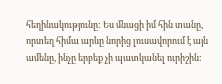հեղինակությունը: Ես մնացի իմ հին տանը, որտեղ հիմա արևը նորից լուսավորում է այն ամենը, ինչը երբեք չի պատկանել ուրիշին: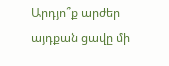Արդյո՞ք արժեր այդքան ցավը մի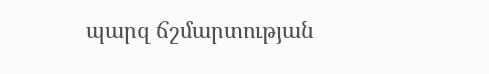պարզ ճշմարտության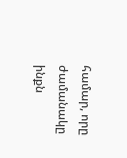համար, որը ժամանակը ինքն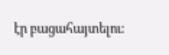էր բացահայտելու: